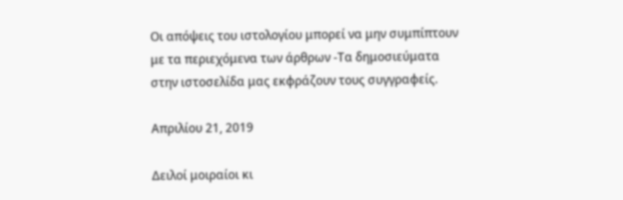Οι απόψεις του ιστολογίου μπορεί να μην συμπίπτουν με τα περιεχόμενα των άρθρων -Τα δημοσιεύματα στην ιστοσελίδα μας εκφράζουν τους συγγραφείς.

Απριλίου 21, 2019

Δειλοί μοιραίοι κι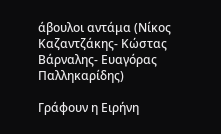άβουλοι αντάμα (Νίκος Καζαντζάκης- Κώστας Βάρναλης- Ευαγόρας Παλληκαρίδης)

Γράφουν η Ειρήνη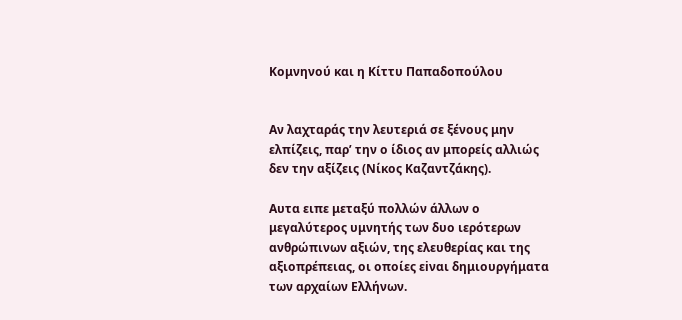Κομνηνού και η Κίττυ Παπαδοπούλου


Αν λαχταράς την λευτεριά σε ξένους μην ελπίζεις, παρ’ την ο ίδιος αν μπορείς αλλιώς δεν την αξίζεις (Νίκος Καζαντζάκης).

Αυτα ειπε μεταξύ πολλών άλλων ο μεγαλύτερος υμνητής των δυο ιερότερων ανθρώπινων αξιών, της ελευθερίας και της αξιοπρέπειας, οι οποίες εiναι δημιουργήματα των αρχαίων Ελλήνων.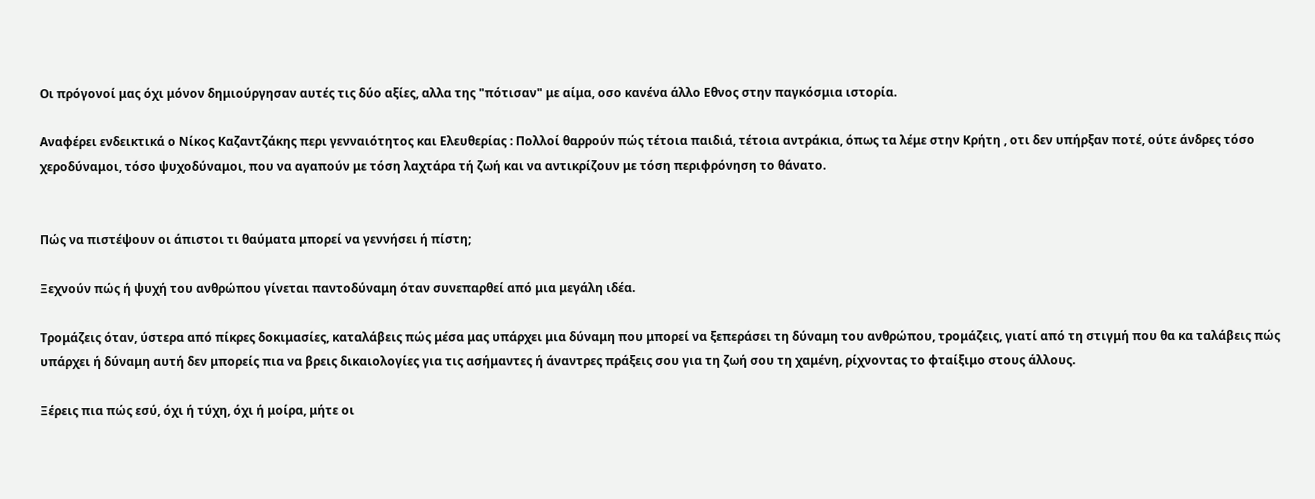Οι πρόγονοί μας όχι μόνον δημιούργησαν αυτές τις δύο αξίες, αλλα της "πότισαν" με αίμα, οσο κανένα άλλο Eθνος στην παγκόσμια ιστορία.

Αναφέρει ενδεικτικά ο Νίκος Καζαντζάκης περι γενναιότητος και Ελευθερίας : Πολλοί θαρρούν πώς τέτοια παιδιά, τέτοια αντράκια, όπως τα λέμε στην Κρήτη , οτι δεν υπήρξαν ποτέ, ούτε άνδρες τόσο χεροδύναμοι, τόσο ψυχοδύναμοι, που να αγαπούν με τόση λαχτάρα τή ζωή και να αντικρίζουν με τόση περιφρόνηση το θάνατο.


Πώς να πιστέψουν οι άπιστοι τι θαύματα μπορεί να γεννήσει ή πίστη;

Ξεχνούν πώς ή ψυχή του ανθρώπου γίνεται παντοδύναμη όταν συνεπαρθεί από μια μεγάλη ιδέα.

Τρομάζεις όταν, ύστερα από πίκρες δοκιμασίες, καταλάβεις πώς μέσα μας υπάρχει μια δύναμη που μπορεί να ξεπεράσει τη δύναμη του ανθρώπου, τρομάζεις, γιατί από τη στιγμή που θα κα ταλάβεις πώς υπάρχει ή δύναμη αυτή δεν μπορείς πια να βρεις δικαιολογίες για τις ασήμαντες ή άναντρες πράξεις σου για τη ζωή σου τη χαμένη, ρίχνοντας το φταίξιμο στους άλλους.

Ξέρεις πια πώς εσύ, όχι ή τύχη, όχι ή μοίρα, μήτε οι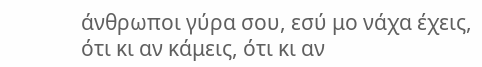άνθρωποι γύρα σου, εσύ μο νάχα έχεις, ότι κι αν κάμεις, ότι κι αν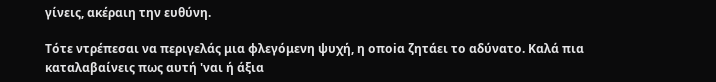γίνεις, ακέραιη την ευθύνη.

Τότε ντρέπεσαι να περιγελάς μια φλεγόμενη ψυχή, η οποiα ζητάει το αδύνατο. Καλά πια καταλαβαίνεις πως αυτή 'ναι ή άξια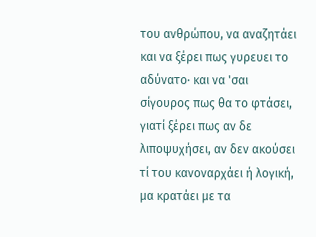του ανθρώπου, να αναζητάει και να ξέρει πως γυρευει το αδύνατο· και να 'σαι σίγουρος πως θα το φτάσει, γιατί ξέρει πως αν δε λιποψυχήσει, αν δεν ακούσει τί του κανοναρχάει ή λογική, μα κρατάει με τα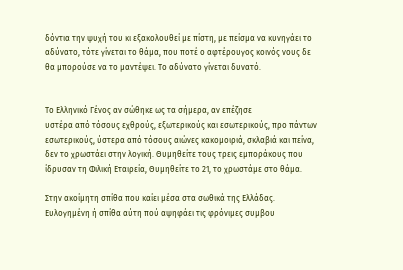δόντια την ψυχή του κι εξακολουθεί με πίστη, με πείσμα να κυνηγάει το αδύνατο, τότε γίνεται το θάμα, που ποτέ ο αφτέρουγος κοινός νους δε θα μπορούσε να το μαντέψει. Το αδύνατο γίνεται δυνατό.


Το Ελληνικό Γένος αν σώθηκε ως τα σήμερα, αν επέζησε
υστέρα από τόσους εχθρούς, εξωτερικούς και εσωτερικούς, προ πάντων εσωτερικούς, ύστερα από τόσους αιώνες κακομοιριά, σκλαβιά και πείνα, δεν το χρωστάει στην λογική. Θυμηθείτε τους τρεις εμποράκους που ίδρυσαν τη Φιλική Εταιρεία, Θυμηθείτε το 21, το χρωστάμε στο θάμα.

Στην ακοίμητη σπίθα που καίει μέσα στα σωθικά της Ελλάδας. Ευλογημένη ή σπίθα αύτη πού αψηφάει τις φρόνιμες συμβου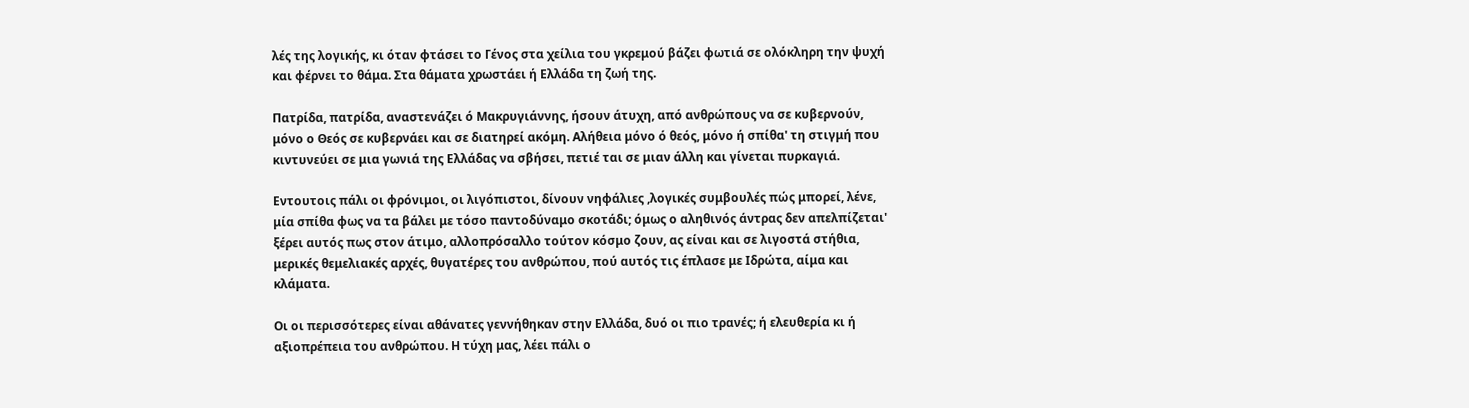λές της λογικής, κι όταν φτάσει το Γένος στα χείλια του γκρεμού βάζει φωτιά σε ολόκληρη την ψυχή και φέρνει το θάμα. Στα θάματα χρωστάει ή Ελλάδα τη ζωή της.

Πατρίδα, πατρίδα, αναστενάζει ό Μακρυγιάννης, ήσουν άτυχη, από ανθρώπους να σε κυβερνούν, μόνο ο Θεός σε κυβερνάει και σε διατηρεί ακόμη. Αλήθεια μόνο ό θεός, μόνο ή σπίθα' τη στιγμή που κιντυνεύει σε μια γωνιά της Ελλάδας να σβήσει, πετιέ ται σε μιαν άλλη και γίνεται πυρκαγιά.

Εντουτοις πάλι οι φρόνιμοι, οι λιγόπιστοι, δίνουν νηφάλιες ,λογικές συμβουλές πώς μπορεί, λένε, μία σπίθα φως να τα βάλει με τόσο παντοδύναμο σκοτάδι; όμως ο αληθινός άντρας δεν απελπίζεται' ξέρει αυτός πως στον άτιμο, αλλοπρόσαλλο τούτον κόσμο ζουν, ας είναι και σε λιγοστά στήθια, μερικές θεμελιακές αρχές, θυγατέρες του ανθρώπου, πού αυτός τις έπλασε με Ιδρώτα, αίμα και κλάματα.

Οι οι περισσότερες είναι αθάνατες γεννήθηκαν στην Ελλάδα, δυό οι πιο τρανές; ή ελευθερία κι ή αξιοπρέπεια του ανθρώπου. Η τύχη μας, λέει πάλι ο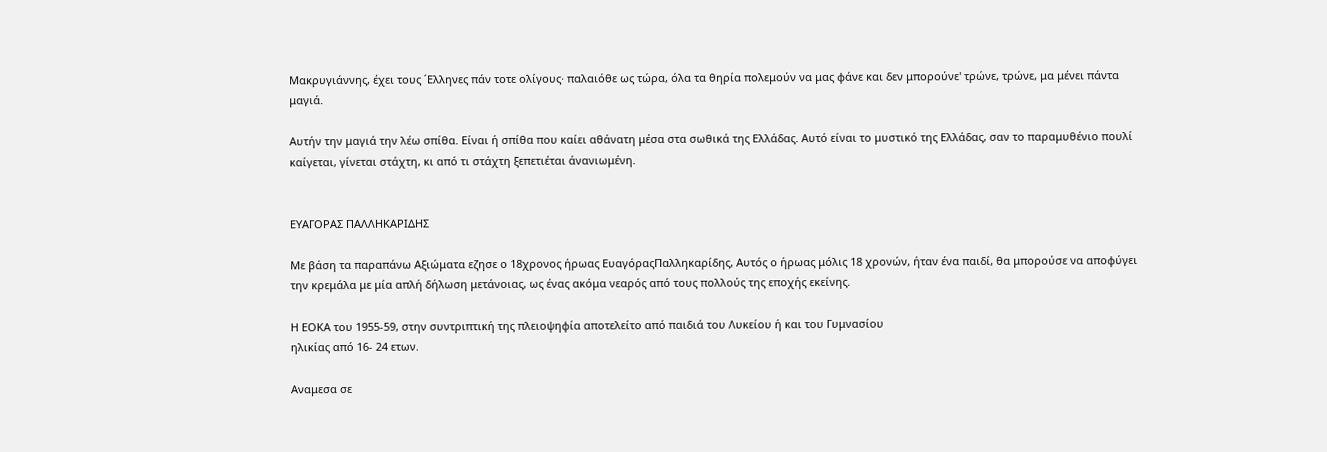Μακρυγιάννης, έχει τους ΄Ελληνες πάν τοτε ολίγους· παλαιόθε ως τώρα, όλα τα θηρία πολεμούν να μας φάνε και δεν μπορούνε' τρώνε, τρώνε, μα μένει πάντα μαγιά.

Αυτήν την μαγιά την λέω σπίθα. Είναι ή σπίθα που καίει αθάνατη μέσα στα σωθικά της Ελλάδας. Αυτό είναι το μυστικό της Ελλάδας, σαν το παραμυθένιο πουλί καίγεται, γίνεται στάχτη, κι από τι στάχτη ξεπετιέται άνανιωμένη.


ΕΥΑΓΟΡΑΣ ΠΑΛΛΗΚΑΡΙΔΗΣ

Με βάση τα παραπάνω Αξιώματα εζησε ο 18χρονος ήρωας ΕυαγόραςΠαλληκαρίδης, Αυτός ο ήρωας μόλις 18 χρονών, ήταν ένα παιδί, θα μπορούσε να αποφύγει την κρεμάλα με μία απλή δήλωση μετάνοιας, ως ένας ακόμα νεαρός από τους πολλούς της εποχής εκείνης.

Η ΕΟΚΑ του 1955-59, στην συντριπτική της πλειοψηφία αποτελείτο από παιδιά του Λυκείου ή και του Γυμνασίου
ηλικίας από 16- 24 ετων.

Αναμεσα σε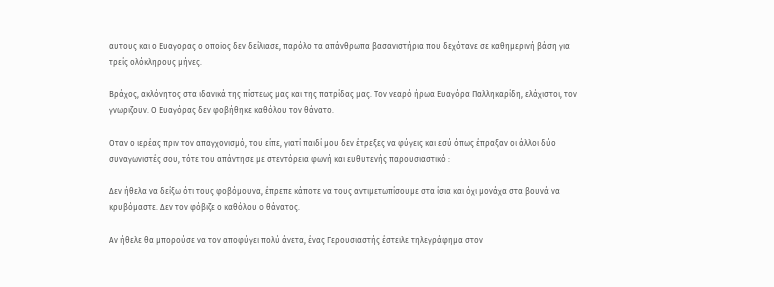αυτους και ο Ευαγορας ο οποiος δεν δείλιασε, παρόλο τα απάνθρωπα βασανιστήρια που δεχότανε σε καθημερινή βάση για τρείς ολόκληρους μήνες.

Βράχος, ακλόνητος στα ιδανικά της πίστεως μας και της πατρίδας μας. Τον νεαρό ήρωα Ευαγόρα Παλληκαρίδη, ελάχιστοι, τον γνωριζουν. Ο Ευαγόρας δεν φοβήθηκε καθόλου τον θάνατο.

Οταν ο ιερέας πριν τον απαγχονισμό, του είπε, γιατί παιδί μου δεν έτρεξες να φύγεις και εσύ όπως έπραξαν οι άλλοι δύο συναγωνιστές σου, τότε του απάντησε με στεντόρεια φωνή και ευθυτενής παρουσιαστικό :

Δεν ήθελα να δείξω ότι τους φοβόμουνα, έπρεπε κάποτε να τους αντιμετωπίσουμε στα ίσια και όχι μονάχα στα βουνά να κρυβόμαστε. Δεν τον φόβιζε ο καθόλου o θάνατος.

Aν ήθελε θα μπορούσε να τον αποφύγει πολύ άνετα, ένας Γερουσιαστής έστειλε τηλεγράφημα στον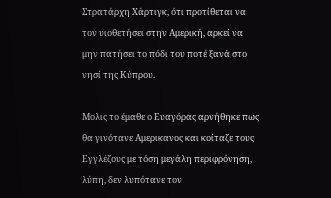Στρατάρχη Χάρτιγκ, ότι προτίθεται να τον υιοθετήσει στην Αμερική, αρκεί να μην πατήσει το πόδι του ποτέ ξανά στο νησί της Κύπρου.

Μολις το έμαθε ο Ευαγόρας αρνήθηκε πως θα γινότανε Αμερικανος και κοίταζε τους Εγγλέζους με τόση μεγάλη περιφρόνηση, λύπη, δεν λυπότανε τον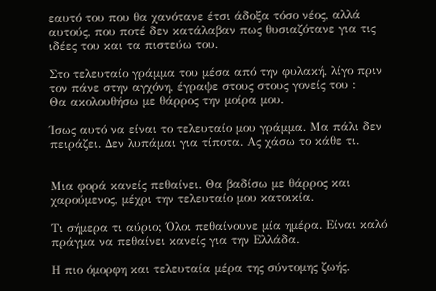εαυτό του που θα χανότανε έτσι άδοξα τόσο νέος, αλλά αυτούς, που ποτέ δεν κατάλαβαν πως θυσιαζότανε για τις ιδέες του και τα πιστεύω του.

Στο τελευταίο γράμμα του μέσα από την φυλακή, λίγο πριν τον πάνε στην αγχόνη, έγραψε στους στους γονείς του :
Θα ακολουθήσω με θάρρος την μοίρα μου.

Ίσως αυτό να είναι το τελευταίο μου γράμμα. Μα πάλι δεν πειράζει. Δεν λυπάμαι για τίποτα. Ας χάσω το κάθε τι.


Μια φορά κανείς πεθαίνει. Θα βαδίσω με θάρρος και χαρούμενος, μέχρι την τελευταίο μου κατοικία.

Τι σήμερα τι αύριο; Όλοι πεθαίνουνε μία ημέρα. Είναι καλό πράγμα να πεθαίνει κανείς για την Ελλάδα.

Η πιο όμορφη και τελευταία μέρα της σύντομης ζωής.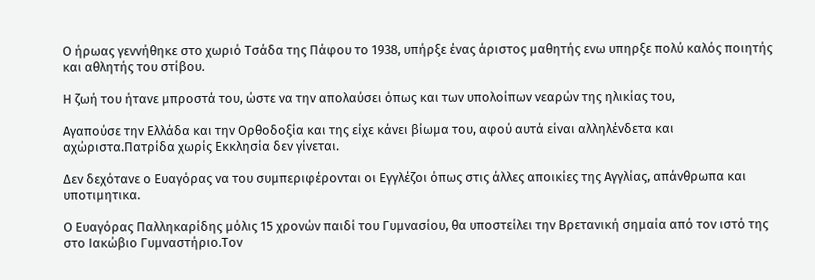Ο ήρωας γεννήθηκε στο χωριό Τσάδα της Πάφου το 1938, υπήρξε ένας άριστος μαθητής ενω υπηρξε πολύ καλός ποιητής και αθλητής του στίβου.

Η ζωή του ήτανε μπροστά του, ώστε να την απολαύσει όπως και των υπολοίπων νεαρών της ηλικίας του,

Αγαπούσε την Ελλάδα και την Ορθοδοξία και της είχε κάνει βίωμα του, αφού αυτά είναι αλληλένδετα και αχώριστα.Πατρίδα χωρίς Εκκλησία δεν γίνεται.

Δεν δεχότανε ο Ευαγόρας να του συμπεριφέρονται οι Εγγλέζοι όπως στις άλλες αποικίες της Αγγλίας, απάνθρωπα και υποτιμητικα.

Ο Ευαγόρας Παλληκαρίδης μόλις 15 χρονών παιδί του Γυμνασίου, θα υποστείλει την Βρετανική σημαία από τον ιστό της στο Ιακώβιο Γυμναστήριο.Τον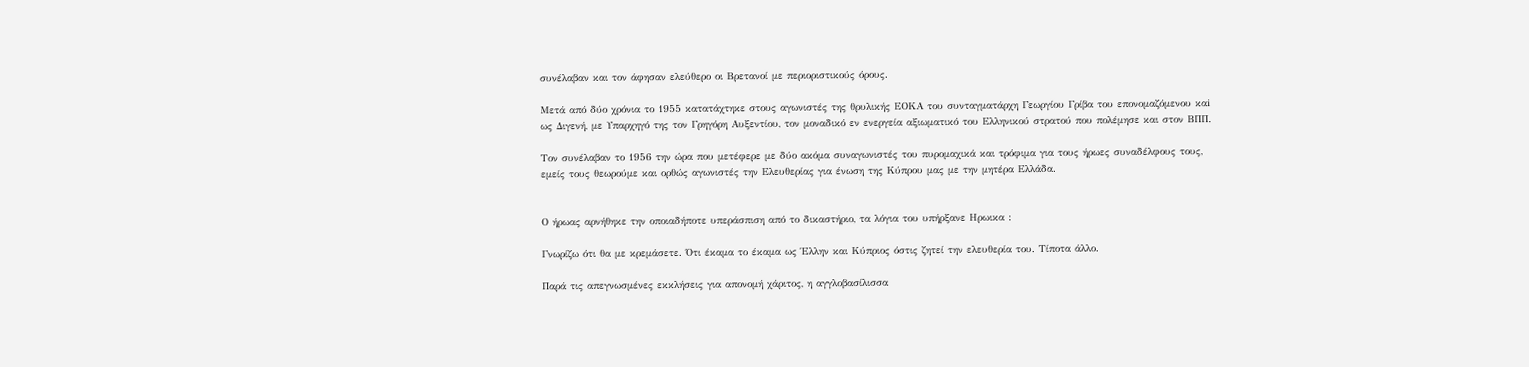συνέλαβαν και τον άφησαν ελεύθερο οι Βρετανοί με περιοριστικούς όρους.

Μετά από δύο χρόνια το 1955 κατατάχτηκε στους αγωνιστές της θρυλικής ΕΟΚΑ του συνταγματάρχη Γεωργίου Γρίβα του επονομαζόμενου καi ως Διγενή, με Υπαρχηγό της τον Γρηγόρη Αυξεντίου, τον μοναδικό εν ενεργεία αξιωματικό του Ελληνικού στρατού που πολέμησε και στον ΒΠΠ.

Tον συνέλαβαν το 1956 την ώρα που μετέφερε με δύο ακόμα συναγωνιστές του πυρομαχικά και τρόφιμα για τους ήρωες συναδέλφους τους, εμείς τους θεωρούμε και ορθώς αγωνιστές την Ελευθερίας για ένωση της Κύπρου μας με την μητέρα Ελλάδα.


Ο ήρωας αρνήθηκε την οποιαδήποτε υπεράσπιση από το δικαστήριο, τα λόγια του υπήρξανε Ηρωικα :

Γνωρίζω ότι θα με κρεμάσετε. Ότι έκαμα το έκαμα ως Έλλην και Κύπριος όστις ζητεί την ελευθερία του. Τίποτα άλλο.

Παρά τις απεγνωσμένες εκκλήσεις για απονομή χάριτος, η αγγλοβασίλισσα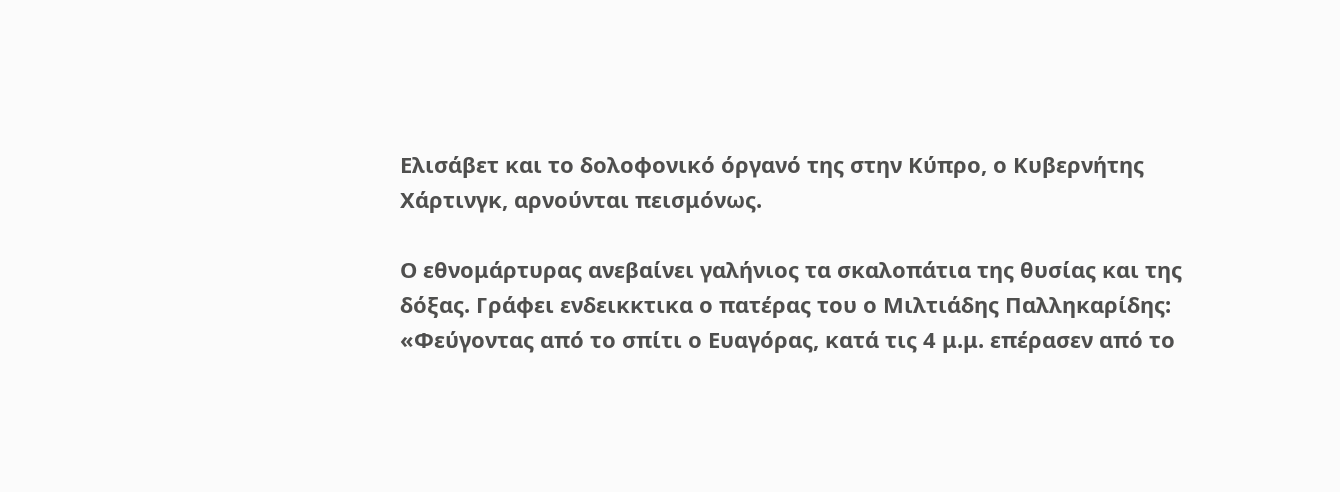Ελισάβετ και το δολοφονικό όργανό της στην Κύπρο, ο Κυβερνήτης Χάρτινγκ, αρνούνται πεισμόνως.

Ο εθνομάρτυρας ανεβαίνει γαλήνιος τα σκαλοπάτια της θυσίας και της δόξας. Γράφει ενδεικκτικα ο πατέρας του ο Μιλτιάδης Παλληκαρίδης: «Φεύγοντας από το σπίτι ο Ευαγόρας, κατά τις 4 μ.μ. επέρασεν από το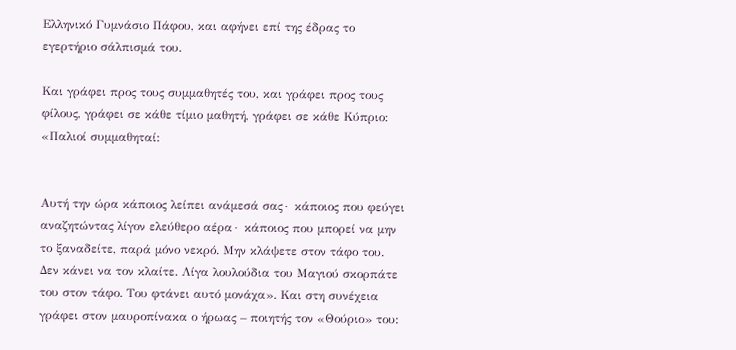Ελληνικό Γυμνάσιο Πάφου, και αφήνει επί της έδρας το εγερτήριο σάλπισμά του.

Και γράφει προς τους συμμαθητές του, και γράφει προς τους φίλους, γράφει σε κάθε τίμιο μαθητή, γράφει σε κάθε Κύπριο: «Παλιοί συμμαθηταί:


Αυτή την ώρα κάποιος λείπει ανάμεσά σας∙ κάποιος που φεύγει αναζητώντας λίγον ελεύθερο αέρα∙ κάποιος που μπορεί να μην το ξαναδείτε, παρά μόνο νεκρό. Μην κλάψετε στον τάφο του. Δεν κάνει να τον κλαίτε. Λίγα λουλούδια του Μαγιού σκορπάτε του στον τάφο. Του φτάνει αυτό μονάχα». Και στη συνέχεια γράφει στον μαυροπίνακα ο ήρωας – ποιητής τον «Θούριο» του: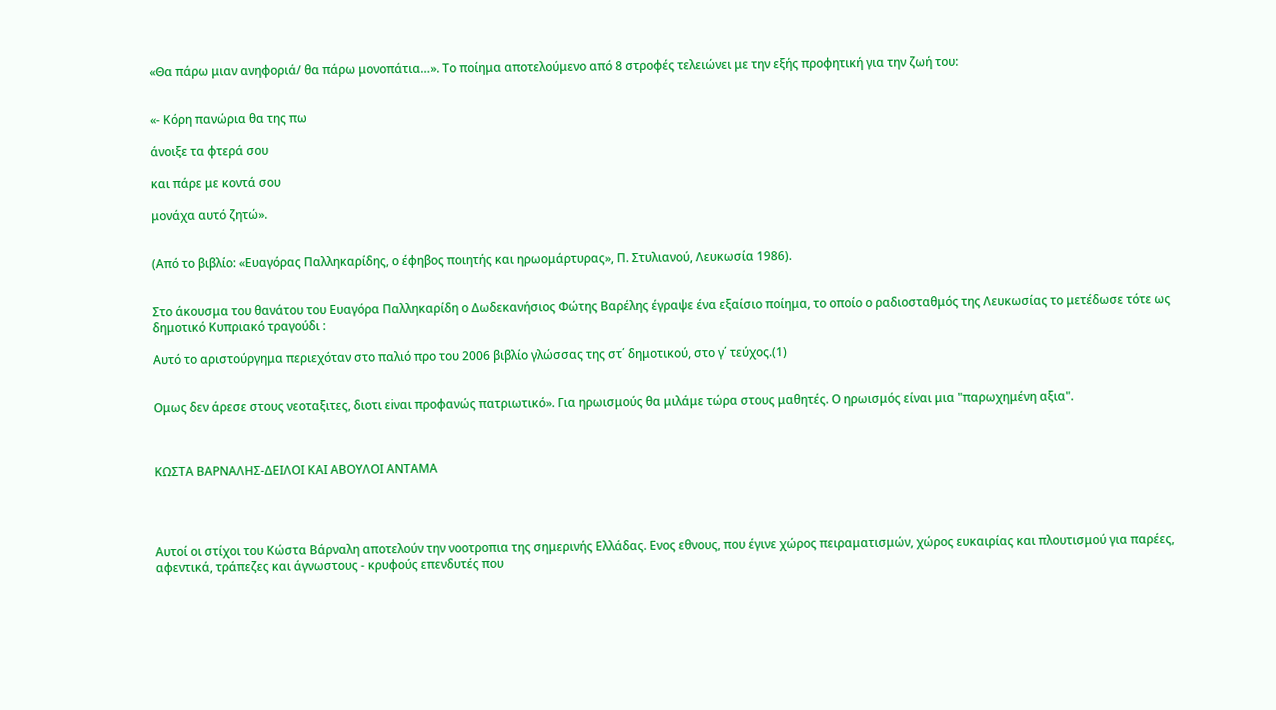«Θα πάρω μιαν ανηφοριά/ θα πάρω μονοπάτια…». Το ποίημα αποτελούμενο από 8 στροφές τελειώνει με την εξής προφητική για την ζωή του:


«- Κόρη πανώρια θα της πω

άνοιξε τα φτερά σου

και πάρε με κοντά σου

μονάχα αυτό ζητώ».


(Από το βιβλίο: «Ευαγόρας Παλληκαρίδης, ο έφηβος ποιητής και ηρωομάρτυρας», Π. Στυλιανού, Λευκωσία 1986).


Στο άκουσμα του θανάτου του Ευαγόρα Παλληκαρίδη ο Δωδεκανήσιος Φώτης Βαρέλης έγραψε ένα εξαίσιο ποίημα, το οποίο ο ραδιοσταθμός της Λευκωσίας το μετέδωσε τότε ως δημοτικό Κυπριακό τραγούδι :

Αυτό το αριστούργημα περιεχόταν στο παλιό προ του 2006 βιβλίο γλώσσας της στ΄ δημοτικού, στο γ΄ τεύχος.(1)


Ομως δεν άρεσε στους νεοταξιτες, διοτι εiναι προφανώς πατριωτικό». Για ηρωισμούς θα μιλάμε τώρα στους μαθητές. Ο ηρωισμός είναι μια "παρωχημένη αξια".



ΚΩΣΤΑ ΒΑΡΝΑΛΗΣ-ΔΕΙΛΟΙ ΚΑΙ ΑΒΟΥΛΟΙ ΑΝΤΑΜΑ




Αυτοί οι στίχοι του Κώστα Βάρναλη αποτελούν την νοοτροπια της σημερινής Ελλάδας. Ενος εθνους, που έγινε χώρος πειραματισμών, χώρος ευκαιρίας και πλουτισμού για παρέες, αφεντικά, τράπεζες και άγνωστους - κρυφούς επενδυτές που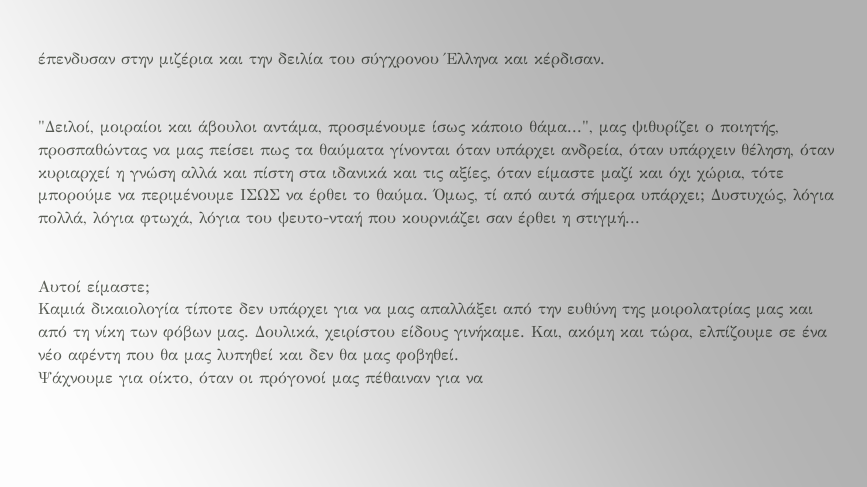έπενδυσαν στην μιζέρια και την δειλία του σύγχρονου Έλληνα και κέρδισαν.


"Δειλοί, μοιραίοι και άβουλοι αντάμα, προσμένουμε ίσως κάποιο θάμα...", μας ψιθυρίζει ο ποιητής, προσπαθώντας να μας πείσει πως τα θαύματα γίνονται όταν υπάρχει ανδρεία, όταν υπάρχειν θέληση, όταν κυριαρχεί η γνώση αλλά και πίστη στα ιδανικά και τις αξίες, όταν είμαστε μαζί και όχι χώρια, τότε μπορούμε να περιμένουμε ΙΣΩΣ να έρθει το θαύμα. Όμως, τί από αυτά σήμερα υπάρχει; Δυστυχώς, λόγια πολλά, λόγια φτωχά, λόγια του ψευτο-νταή που κουρνιάζει σαν έρθει η στιγμή...


Αυτοί είμαστε;
Καμιά δικαιολογία τίποτε δεν υπάρχει για να μας απαλλάξει από την ευθύνη της μοιρολατρίας μας και από τη νίκη των φόβων μας. Δουλικά, χειρίστου είδους γινήκαμε. Και, ακόμη και τώρα, ελπίζουμε σε ένα νέο αφέντη που θα μας λυπηθεί και δεν θα μας φοβηθεί.
Ψάχνουμε για οίκτο, όταν οι πρόγονοί μας πέθαιναν για να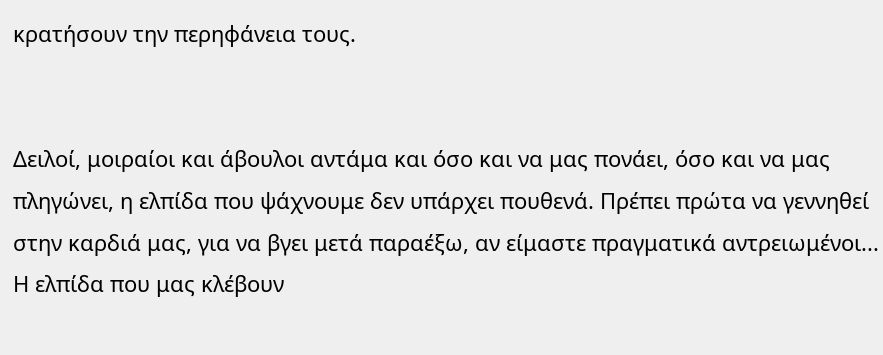κρατήσουν την περηφάνεια τους.


Δειλοί, μοιραίοι και άβουλοι αντάμα και όσο και να μας πονάει, όσο και να μας πληγώνει, η ελπίδα που ψάχνουμε δεν υπάρχει πουθενά. Πρέπει πρώτα να γεννηθεί στην καρδιά μας, για να βγει μετά παραέξω, αν είμαστε πραγματικά αντρειωμένοι... Η ελπίδα που μας κλέβουν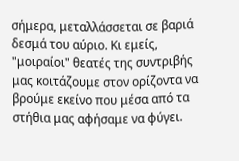σήμερα, μεταλλάσσεται σε βαριά δεσμά του αύριο. Κι εμείς, "μοιραίοι" θεατές της συντριβής μας κοιτάζουμε στον ορίζοντα να βρούμε εκείνο που μέσα από τα στήθια μας αφήσαμε να φύγει.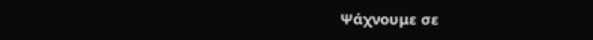Ψάχνουμε σε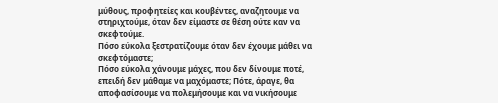μύθους, προφητείες και κουβέντες, αναζητουμε να στηριχτούμε, όταν δεν είμαστε σε θέση ούτε καν να σκεφτούμε.
Πόσο εύκολα ξεστρατίζουμε όταν δεν έχουμε μάθει να σκεφτόμαστε;
Πόσο εύκολα χάνουμε μάχες, που δεν δίνουμε ποτέ, επειδή δεν μάθαμε να μαχόμαστε; Πότε, άραγε, θα αποφασίσουμε να πολεμήσουμε και να νικήσουμε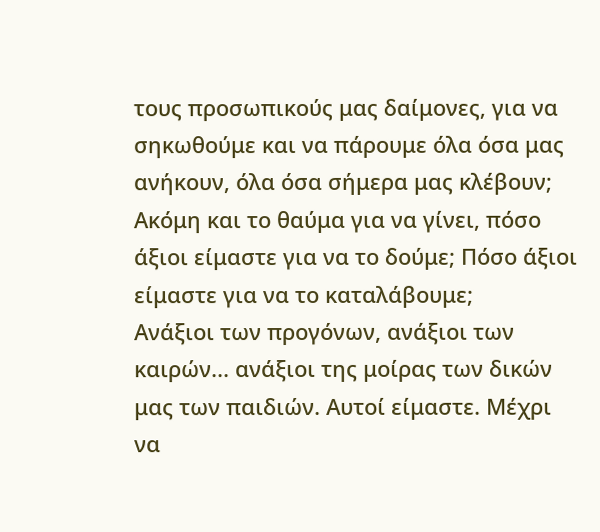τους προσωπικούς μας δαίμονες, για να σηκωθούμε και να πάρουμε όλα όσα μας ανήκουν, όλα όσα σήμερα μας κλέβουν; Ακόμη και το θαύμα για να γίνει, πόσο άξιοι είμαστε για να το δούμε; Πόσο άξιοι είμαστε για να το καταλάβουμε;
Ανάξιοι των προγόνων, ανάξιοι των καιρών... ανάξιοι της μοίρας των δικών μας των παιδιών. Αυτοί είμαστε. Μέχρι να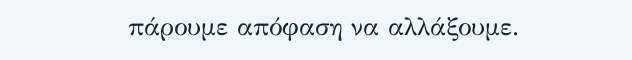πάρουμε απόφαση να αλλάξουμε.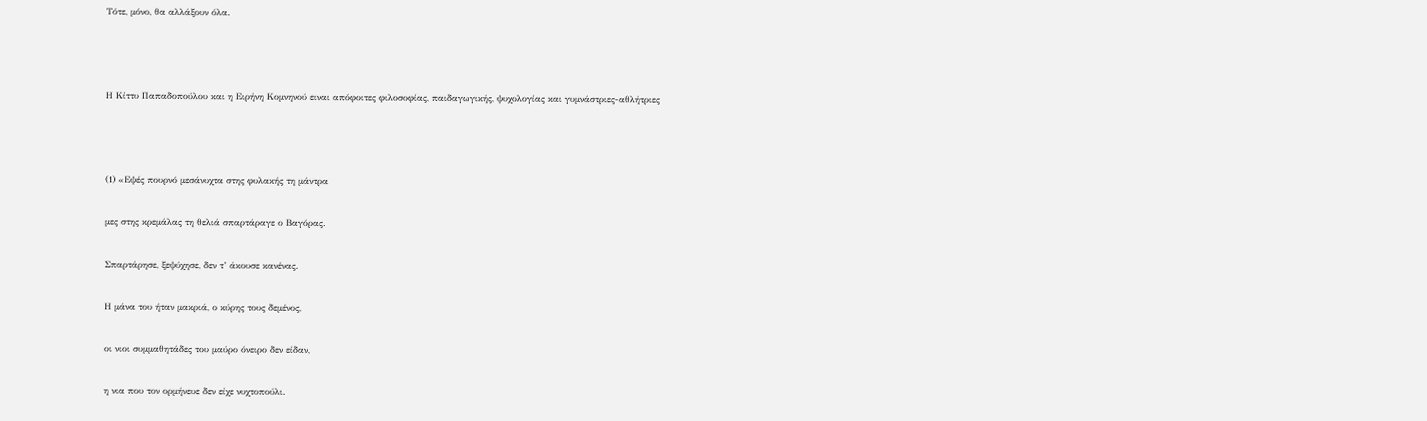Τότε, μόνο, θα αλλάξουν όλα.



Η Κίττυ Παπαδοπούλου και η Ειρήνη Κομνηνού ειναι απόφοιτες φιλοσοφίας, παιδαγωγικής, ψυχολογίας και γυμνάστριες-αθλήτριες



(1) «Εψές πουρνό μεσάνυχτα στης φυλακής τη μάντρα

μες στης κρεμάλας τη θελιά σπαρτάραγε ο Βαγόρας.

Σπαρτάρησε, ξεψύχησε, δεν τ’ άκουσε κανένας.

Η μάνα του ήταν μακριά, ο κύρης τους δεμένος,

οι νιοι συμμαθητάδες του μαύρο όνειρο δεν είδαν,

η νια που τον ορμήνευε δεν είχε νυχτοπούλι.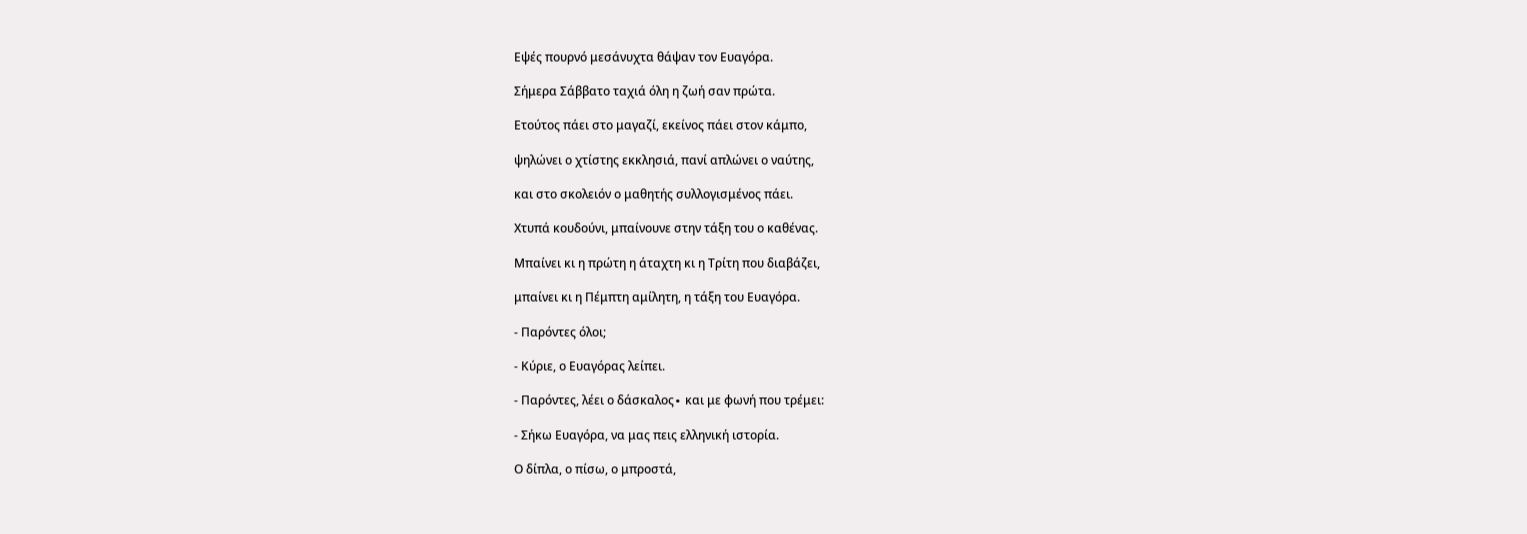Εψές πουρνό μεσάνυχτα θάψαν τον Ευαγόρα.

Σήμερα Σάββατο ταχιά όλη η ζωή σαν πρώτα.

Ετούτος πάει στο μαγαζί, εκείνος πάει στον κάμπο,

ψηλώνει ο χτίστης εκκλησιά, πανί απλώνει ο ναύτης,

και στο σκολειόν ο μαθητής συλλογισμένος πάει.

Χτυπά κουδούνι, μπαίνουνε στην τάξη του ο καθένας.

Μπαίνει κι η πρώτη η άταχτη κι η Τρίτη που διαβάζει,

μπαίνει κι η Πέμπτη αμίλητη, η τάξη του Ευαγόρα.

- Παρόντες όλοι;

- Κύριε, ο Ευαγόρας λείπει.

- Παρόντες, λέει ο δάσκαλος∙ και με φωνή που τρέμει:

- Σήκω Ευαγόρα, να μας πεις ελληνική ιστορία.

Ο δίπλα, ο πίσω, ο μπροστά,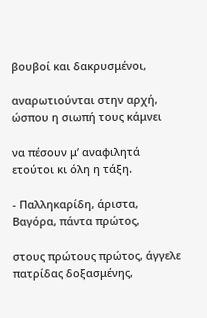βουβοί και δακρυσμένοι,

αναρωτιούνται στην αρχή, ώσπου η σιωπή τους κάμνει

να πέσουν μ’ αναφιλητά ετούτοι κι όλη η τάξη.

- Παλληκαρίδη, άριστα, Βαγόρα, πάντα πρώτος,

στους πρώτους πρώτος, άγγελε πατρίδας δοξασμένης,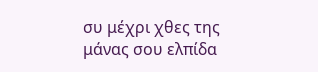συ μέχρι χθες της μάνας σου ελπίδα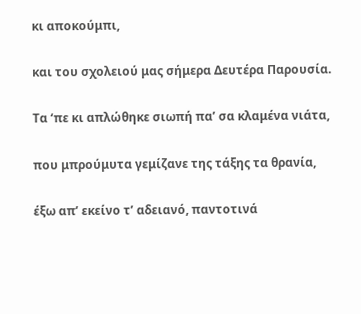κι αποκούμπι,

και του σχολειού μας σήμερα Δευτέρα Παρουσία.

Τα ‘πε κι απλώθηκε σιωπή πα’ σα κλαμένα νιάτα,

που μπρούμυτα γεμίζανε της τάξης τα θρανία,

έξω απ’ εκείνο τ’ αδειανό, παντοτινά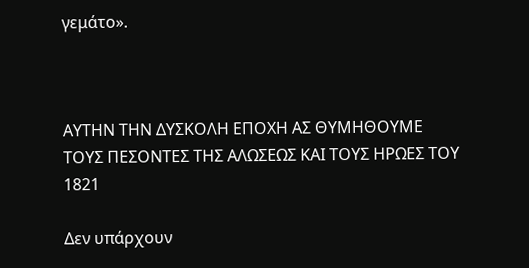γεμάτο».



ΑΥΤΗΝ ΤΗΝ ΔΥΣΚΟΛΗ ΕΠΟΧΗ ΑΣ ΘΥΜΗΘΟΥΜΕ
ΤΟΥΣ ΠΕΣΟΝΤΕΣ ΤΗΣ ΑΛΩΣΕΩΣ ΚΑΙ ΤΟΥΣ ΗΡΩΕΣ ΤΟΥ 1821

Δεν υπάρχουν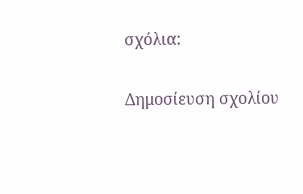σχόλια:

Δημοσίευση σχολίου